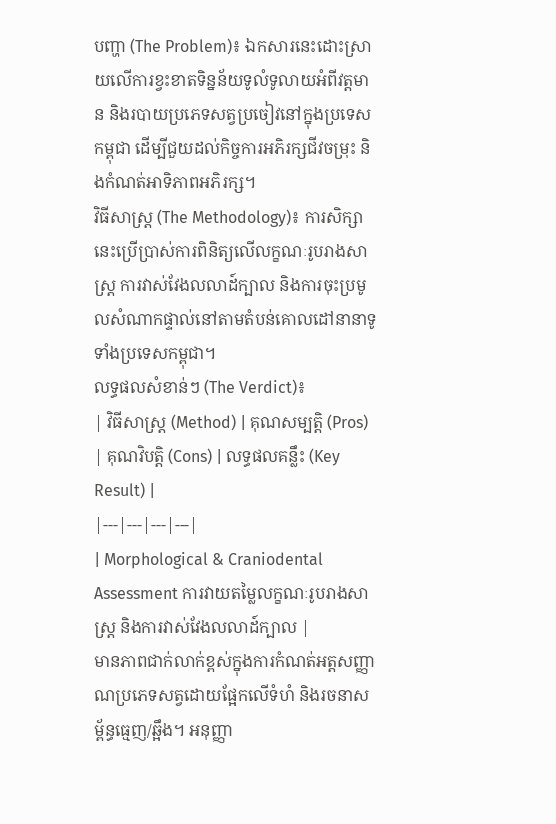បញ្ហា (The Problem)៖ ឯកសារនេះដោះស្រាយលើការខ្វះខាតទិន្នន័យទូលំទូលាយអំពីវត្តមាន និងរបាយប្រភេទសត្វប្រចៀវនៅក្នុងប្រទេសកម្ពុជា ដើម្បីជួយដល់កិច្ចការអភិរក្សជីវចម្រុះ និងកំណត់អាទិភាពអភិរក្ស។
វិធីសាស្ត្រ (The Methodology)៖ ការសិក្សានេះប្រើប្រាស់ការពិនិត្យលើលក្ខណៈរូបរាងសាស្ត្រ ការវាស់វែងលលាដ៍ក្បាល និងការចុះប្រមូលសំណាកផ្ទាល់នៅតាមតំបន់គោលដៅនានាទូទាំងប្រទេសកម្ពុជា។
លទ្ធផលសំខាន់ៗ (The Verdict)៖
| វិធីសាស្ត្រ (Method) | គុណសម្បត្តិ (Pros) | គុណវិបត្តិ (Cons) | លទ្ធផលគន្លឹះ (Key Result) |
|---|---|---|---|
| Morphological & Craniodental Assessment ការវាយតម្លៃលក្ខណៈរូបរាងសាស្ត្រ និងការវាស់វែងលលាដ៍ក្បាល |
មានភាពជាក់លាក់ខ្ពស់ក្នុងការកំណត់អត្តសញ្ញាណប្រភេទសត្វដោយផ្អែកលើទំហំ និងរចនាសម្ព័ន្ធធ្មេញ/ឆ្អឹង។ អនុញ្ញា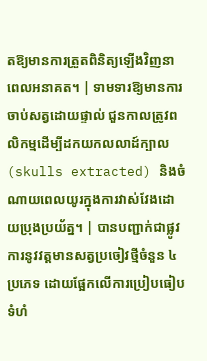តឱ្យមានការត្រួតពិនិត្យឡើងវិញនាពេលអនាគត។ | ទាមទារឱ្យមានការចាប់សត្វដោយផ្ទាល់ ជួនកាលត្រូវពលិកម្មដើម្បីដកយកលលាដ៍ក្បាល (skulls extracted) និងចំណាយពេលយូរក្នុងការវាស់វែងដោយប្រុងប្រយ័ត្ន។ | បានបញ្ជាក់ជាផ្លូវការនូវវត្តមានសត្វប្រចៀវថ្មីចំនួន ៤ ប្រភេទ ដោយផ្អែកលើការប្រៀបធៀបទំហំ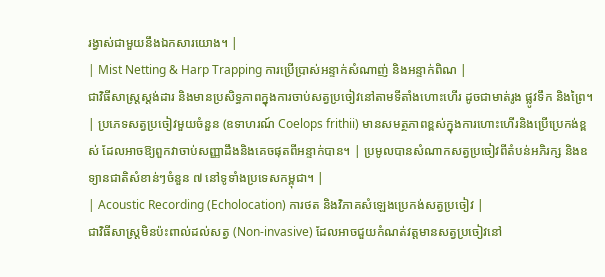រង្វាស់ជាមួយនឹងឯកសារយោង។ |
| Mist Netting & Harp Trapping ការប្រើប្រាស់អន្ទាក់សំណាញ់ និងអន្ទាក់ពិណ |
ជាវិធីសាស្ត្រស្តង់ដារ និងមានប្រសិទ្ធភាពក្នុងការចាប់សត្វប្រចៀវនៅតាមទីតាំងហោះហើរ ដូចជាមាត់រូង ផ្លូវទឹក និងព្រៃ។ | ប្រភេទសត្វប្រចៀវមួយចំនួន (ឧទាហរណ៍ Coelops frithii) មានសមត្ថភាពខ្ពស់ក្នុងការហោះហើរនិងប្រើប្រេកង់ខ្ពស់ ដែលអាចឱ្យពួកវាចាប់សញ្ញាដឹងនិងគេចផុតពីអន្ទាក់បាន។ | ប្រមូលបានសំណាកសត្វប្រចៀវពីតំបន់អភិរក្ស និងឧទ្យានជាតិសំខាន់ៗចំនួន ៧ នៅទូទាំងប្រទេសកម្ពុជា។ |
| Acoustic Recording (Echolocation) ការថត និងវិភាគសំឡេងប្រេកង់សត្វប្រចៀវ |
ជាវិធីសាស្ត្រមិនប៉ះពាល់ដល់សត្វ (Non-invasive) ដែលអាចជួយកំណត់វត្តមានសត្វប្រចៀវនៅ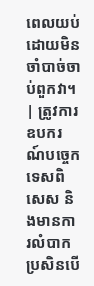ពេលយប់ដោយមិនចាំបាច់ចាប់ពួកវា។ | ត្រូវការឧបករណ៍បច្ចេកទេសពិសេស និងមានការលំបាកប្រសិនបើ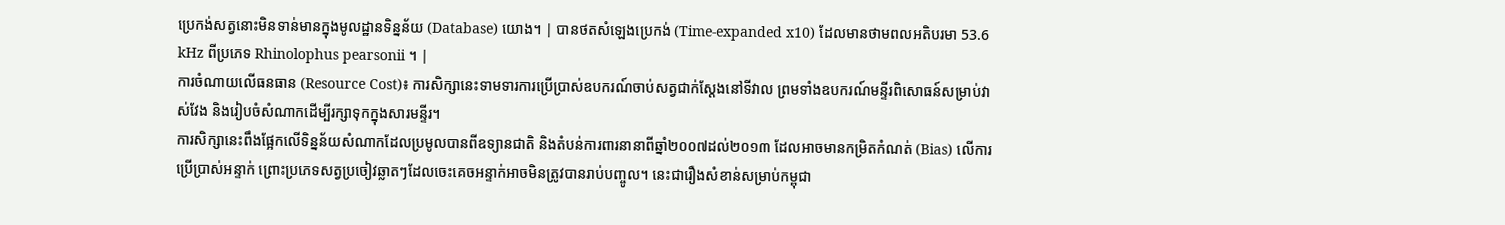ប្រេកង់សត្វនោះមិនទាន់មានក្នុងមូលដ្ឋានទិន្នន័យ (Database) យោង។ | បានថតសំឡេងប្រេកង់ (Time-expanded x10) ដែលមានថាមពលអតិបរមា 53.6 kHz ពីប្រភេទ Rhinolophus pearsonii ។ |
ការចំណាយលើធនធាន (Resource Cost)៖ ការសិក្សានេះទាមទារការប្រើប្រាស់ឧបករណ៍ចាប់សត្វជាក់ស្តែងនៅទីវាល ព្រមទាំងឧបករណ៍មន្ទីរពិសោធន៍សម្រាប់វាស់វែង និងរៀបចំសំណាកដើម្បីរក្សាទុកក្នុងសារមន្ទីរ។
ការសិក្សានេះពឹងផ្អែកលើទិន្នន័យសំណាកដែលប្រមូលបានពីឧទ្យានជាតិ និងតំបន់ការពារនានាពីឆ្នាំ២០០៧ដល់២០១៣ ដែលអាចមានកម្រិតកំណត់ (Bias) លើការប្រើប្រាស់អន្ទាក់ ព្រោះប្រភេទសត្វប្រចៀវឆ្លាតៗដែលចេះគេចអន្ទាក់អាចមិនត្រូវបានរាប់បញ្ចូល។ នេះជារឿងសំខាន់សម្រាប់កម្ពុជា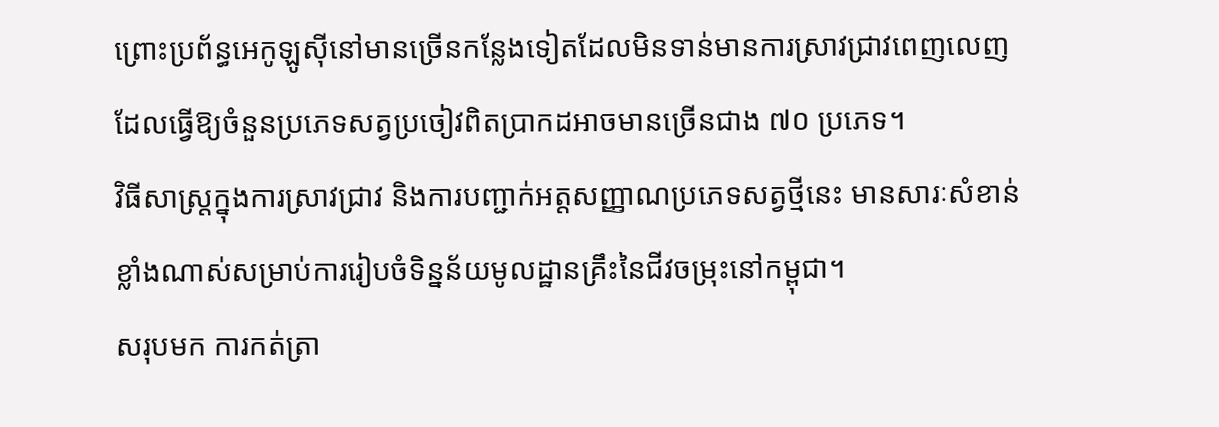ព្រោះប្រព័ន្ធអេកូឡូស៊ីនៅមានច្រើនកន្លែងទៀតដែលមិនទាន់មានការស្រាវជ្រាវពេញលេញ ដែលធ្វើឱ្យចំនួនប្រភេទសត្វប្រចៀវពិតប្រាកដអាចមានច្រើនជាង ៧០ ប្រភេទ។
វិធីសាស្ត្រក្នុងការស្រាវជ្រាវ និងការបញ្ជាក់អត្តសញ្ញាណប្រភេទសត្វថ្មីនេះ មានសារៈសំខាន់ខ្លាំងណាស់សម្រាប់ការរៀបចំទិន្នន័យមូលដ្ឋានគ្រឹះនៃជីវចម្រុះនៅកម្ពុជា។
សរុបមក ការកត់ត្រា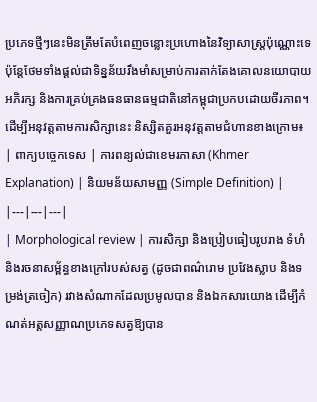ប្រភេទថ្មីៗនេះមិនត្រឹមតែបំពេញចន្លោះប្រហោងនៃវិទ្យាសាស្ត្រប៉ុណ្ណោះទេ ប៉ុន្តែថែមទាំងផ្តល់ជាទិន្នន័យរឹងមាំសម្រាប់ការតាក់តែងគោលនយោបាយអភិរក្ស និងការគ្រប់គ្រងធនធានធម្មជាតិនៅកម្ពុជាប្រកបដោយចីរភាព។
ដើម្បីអនុវត្តតាមការសិក្សានេះ និស្សិតគួរអនុវត្តតាមជំហានខាងក្រោម៖
| ពាក្យបច្ចេកទេស | ការពន្យល់ជាខេមរភាសា (Khmer Explanation) | និយមន័យសាមញ្ញ (Simple Definition) |
|---|---|---|
| Morphological review | ការសិក្សា និងប្រៀបធៀបរូបរាង ទំហំ និងរចនាសម្ព័ន្ធខាងក្រៅរបស់សត្វ (ដូចជាពណ៌រោម ប្រវែងស្លាប និងទម្រង់ត្រចៀក) រវាងសំណាកដែលប្រមូលបាន និងឯកសារយោង ដើម្បីកំណត់អត្តសញ្ញាណប្រភេទសត្វឱ្យបាន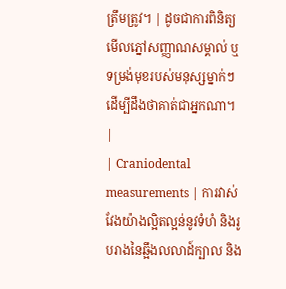ត្រឹមត្រូវ។ | ដូចជាការពិនិត្យមើលភ្នៅសញ្ញាណសម្គាល់ ឬទម្រង់មុខរបស់មនុស្សម្នាក់ៗ ដើម្បីដឹងថាគាត់ជាអ្នកណា។ |
| Craniodental measurements | ការវាស់វែងយ៉ាងល្អិតល្អន់នូវទំហំ និងរូបរាងនៃឆ្អឹងលលាដ៍ក្បាល និង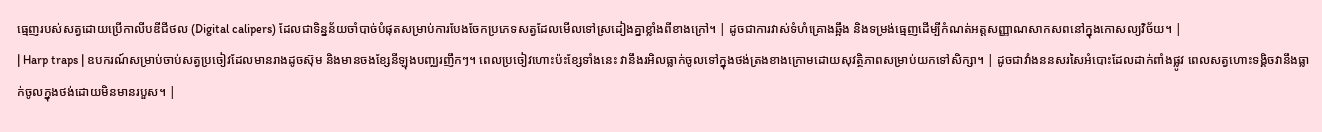ធ្មេញរបស់សត្វដោយប្រើកាលីបឌីជីថល (Digital calipers) ដែលជាទិន្នន័យចាំបាច់បំផុតសម្រាប់ការបែងចែកប្រភេទសត្វដែលមើលទៅស្រដៀងគ្នាខ្លាំងពីខាងក្រៅ។ | ដូចជាការវាស់ទំហំគ្រោងឆ្អឹង និងទម្រង់ធ្មេញដើម្បីកំណត់អត្តសញ្ញាណសាកសពនៅក្នុងកោសល្យវិច័យ។ |
| Harp traps | ឧបករណ៍សម្រាប់ចាប់សត្វប្រចៀវដែលមានរាងដូចស៊ុម និងមានចងខ្សែនីឡុងបញ្ឈរញឹកៗ។ ពេលប្រចៀវហោះប៉ះខ្សែទាំងនេះ វានឹងរអិលធ្លាក់ចូលទៅក្នុងថង់ត្រងខាងក្រោមដោយសុវត្ថិភាពសម្រាប់យកទៅសិក្សា។ | ដូចជាវាំងននសរសៃអំបោះដែលដាក់ពាំងផ្លូវ ពេលសត្វហោះទង្គិចវានឹងធ្លាក់ចូលក្នុងថង់ដោយមិនមានរបួស។ |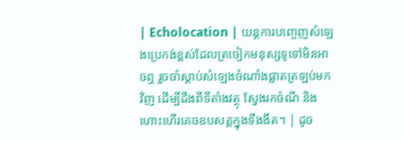| Echolocation | យន្តការបញ្ចេញសំឡេងប្រេកង់ខ្ពស់ដែលត្រចៀកមនុស្សទូទៅមិនអាចឮ រួចចាំស្តាប់សំឡេងចំណាំងផ្លាតត្រឡប់មកវិញ ដើម្បីដឹងពីទីតាំងវត្ថុ ស្វែងរកចំណី និងហោះហើរគេចឧបសគ្គក្នុងទីងងឹត។ | ដូច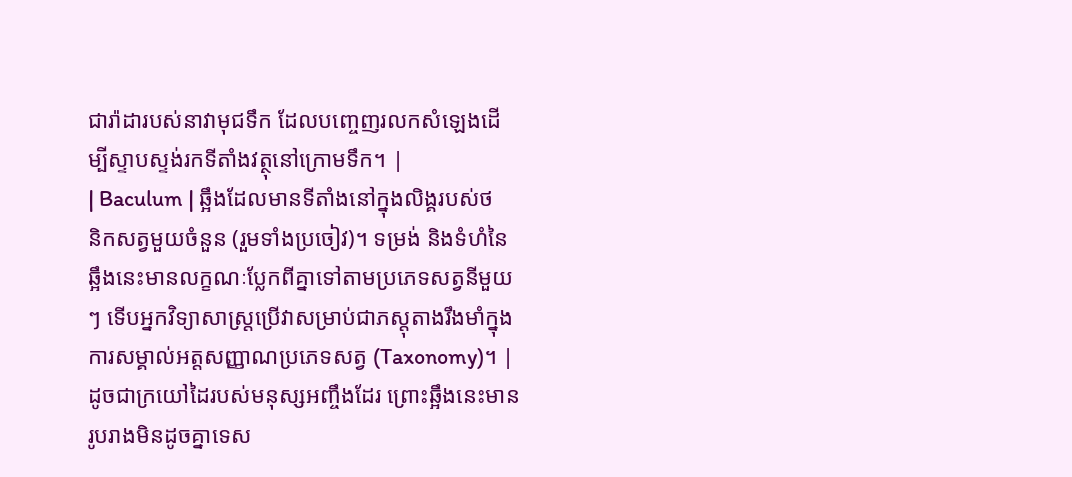ជារ៉ាដារបស់នាវាមុជទឹក ដែលបញ្ចេញរលកសំឡេងដើម្បីស្ទាបស្ទង់រកទីតាំងវត្ថុនៅក្រោមទឹក។ |
| Baculum | ឆ្អឹងដែលមានទីតាំងនៅក្នុងលិង្គរបស់ថនិកសត្វមួយចំនួន (រួមទាំងប្រចៀវ)។ ទម្រង់ និងទំហំនៃឆ្អឹងនេះមានលក្ខណៈប្លែកពីគ្នាទៅតាមប្រភេទសត្វនីមួយៗ ទើបអ្នកវិទ្យាសាស្ត្រប្រើវាសម្រាប់ជាភស្តុតាងរឹងមាំក្នុងការសម្គាល់អត្តសញ្ញាណប្រភេទសត្វ (Taxonomy)។ | ដូចជាក្រយៅដៃរបស់មនុស្សអញ្ចឹងដែរ ព្រោះឆ្អឹងនេះមានរូបរាងមិនដូចគ្នាទេស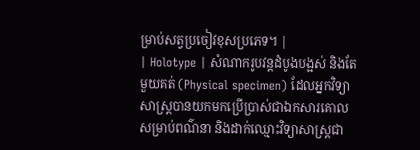ម្រាប់សត្វប្រចៀវខុសប្រភេទ។ |
| Holotype | សំណាករូបវន្តដំបូងបង្អស់ និងតែមួយគត់ (Physical specimen) ដែលអ្នកវិទ្យាសាស្ត្របានយកមកប្រើប្រាស់ជាឯកសារគោល សម្រាប់ពណ៌នា និងដាក់ឈ្មោះវិទ្យាសាស្ត្រជា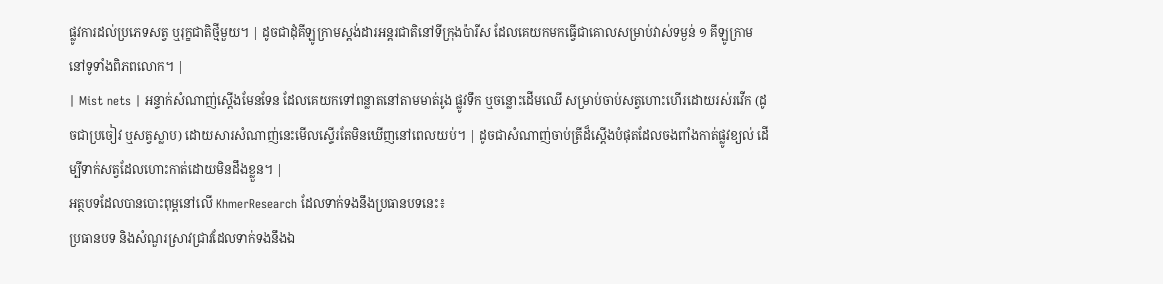ផ្លូវការដល់ប្រភេទសត្វ ឬរុក្ខជាតិថ្មីមួយ។ | ដូចជាដុំគីឡូក្រាមស្តង់ដារអន្តរជាតិនៅទីក្រុងប៉ារីស ដែលគេយកមកធ្វើជាគោលសម្រាប់វាស់ទម្ងន់ ១ គីឡូក្រាមនៅទូទាំងពិភពលោក។ |
| Mist nets | អន្ទាក់សំណាញ់ស្តើងមែនទែន ដែលគេយកទៅពន្លាតនៅតាមមាត់រូង ផ្លូវទឹក ឬចន្លោះដើមឈើ សម្រាប់ចាប់សត្វហោះហើរដោយរស់រវើក (ដូចជាប្រចៀវ ឬសត្វស្លាប) ដោយសារសំណាញ់នេះមើលស្ទើរតែមិនឃើញនៅពេលយប់។ | ដូចជាសំណាញ់ចាប់ត្រីដ៏ស្តើងបំផុតដែលចងពាំងកាត់ផ្លូវខ្យល់ ដើម្បីទាក់សត្វដែលហោះកាត់ដោយមិនដឹងខ្លួន។ |
អត្ថបទដែលបានបោះពុម្ពនៅលើ KhmerResearch ដែលទាក់ទងនឹងប្រធានបទនេះ៖
ប្រធានបទ និងសំណួរស្រាវជ្រាវដែលទាក់ទងនឹងឯ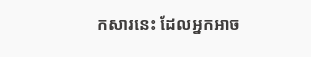កសារនេះ ដែលអ្នកអាច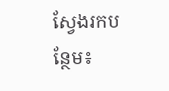ស្វែងរកបន្ថែម៖